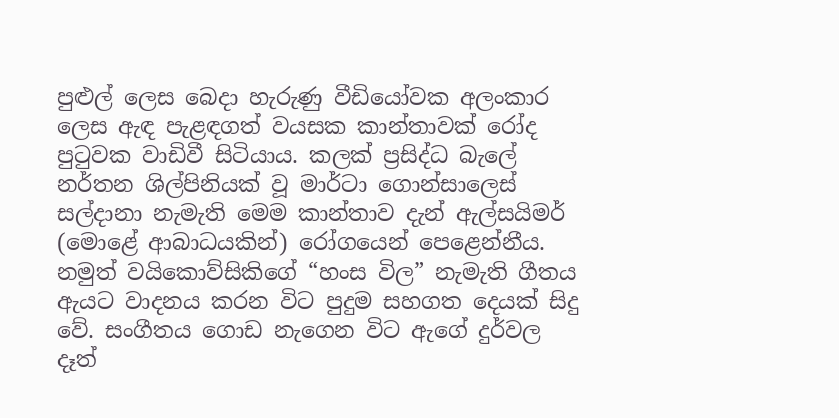පුළුල් ලෙස බෙදා හැරුණු වීඩියෝවක අලංකාර ලෙස ඇඳ පැළඳගත් වයසක කාන්තාවක් රෝද පුටුවක වාඩිවී සිටියාය. කලක් ප්‍රසිද්ධ බැලේ නර්තන ශිල්පිනියක් වූ මාර්ටා ගොන්සාලෙස් සල්දානා නැමැති මෙම කාන්තාව දැන් ඇල්සයිමර් (මොළේ ආබාධයකින්) රෝගයෙන් පෙළෙන්නීය. නමුත් වයිකොව්සිකිගේ “හංස විල” නැමැති ගීතය ඇයට වාදනය කරන විට පුදුම සහගත දෙයක් සිදු වේ. සංගීතය ගොඩ නැගෙන විට ඇගේ දුර්වල දෑත්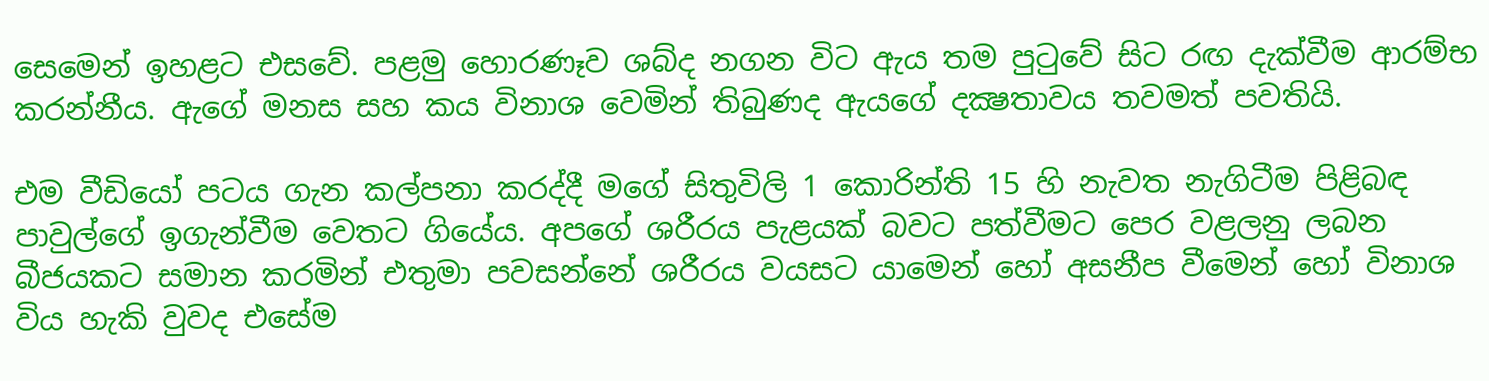සෙමෙන් ඉහළට එසවේ. පළමු හොරණෑව ශබ්ද නගන විට ඇය තම පුටුවේ සිට රඟ දැක්වීම ආරම්භ කරන්නීය. ඇගේ මනස සහ කය විනාශ වෙමින් තිබුණද ඇයගේ දක්‍ෂතාවය තවමත් පවතියි.

එම වීඩියෝ පටය ගැන කල්පනා කරද්දී මගේ සිතුවිලි 1 කොරින්ති 15 හි නැවත නැගිටීම පිළිබඳ පාවුල්ගේ ඉගැන්වීම වෙතට ගියේය. අපගේ ශරීරය පැළයක් බවට පත්වීමට පෙර වළලනු ලබන බීජයකට සමාන කරමින් එතුමා පවසන්නේ ශරීරය වයසට යාමෙන් හෝ අසනීප වීමෙන් හෝ විනාශ විය හැකි වුවද එසේම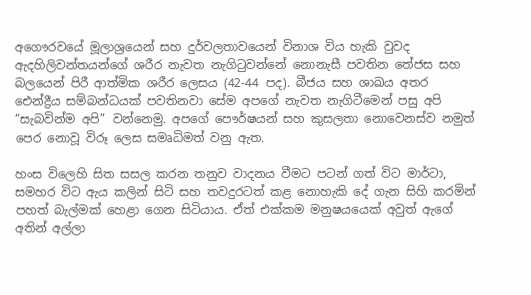අගෞරවයේ මූලාශ්‍රයෙන් සහ දුර්වලතාවයෙන් විනාශ විය හැකි වුවද ඇදහිලිවන්තයන්ගේ ශරීර නැවත නැගිටුවන්නේ නොනැසී පවතින තේජස සහ බලයෙන් පිරී ආත්මික ශරීර ලෙසය (42-44 පද). බීජය සහ ශාඛය අතර ඓන්ද්‍රීය සම්බන්ධයක් පවතිනවා සේම අපගේ නැවත නැගිටීමෙන් පසු අපි “සැබවින්ම අපි” වන්නෙමු. අපගේ පෞර්ෂයන් සහ කුසලතා නොවෙනස්ව නමුත් පෙර නොවූ විරූ ලෙස සමෘධිමත් වනු ඇත.

හංස විලෙහි සිත සසල කරන තනුව වාදනය වීමට පටන් ගත් විට මාර්ටා, සමහර විට ඇය කලින් සිටි සහ තවදුරටත් කළ නොහැකි දේ ගැන සිහි කරමින් පහත් බැල්මක් හෙළා ගෙන සිටියාය. ඒත් එක්කම මනුෂයයෙක් අවුත් ඇගේ අතින් අල්ලා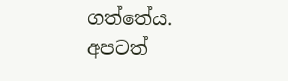ගත්තේය. අපටත්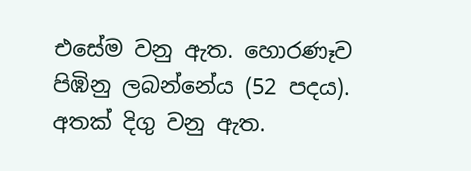එසේම වනු ඇත. හොරණෑව පිඹිනු ලබන්නේය (52 පදය). අතක් දිගු වනු ඇත.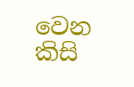වෙන කිසි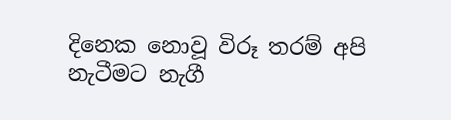දිනෙක නොවූ විරූ තරම් අපි නැටීමට නැගී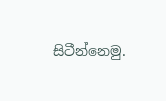සිටීන්නෙමු.